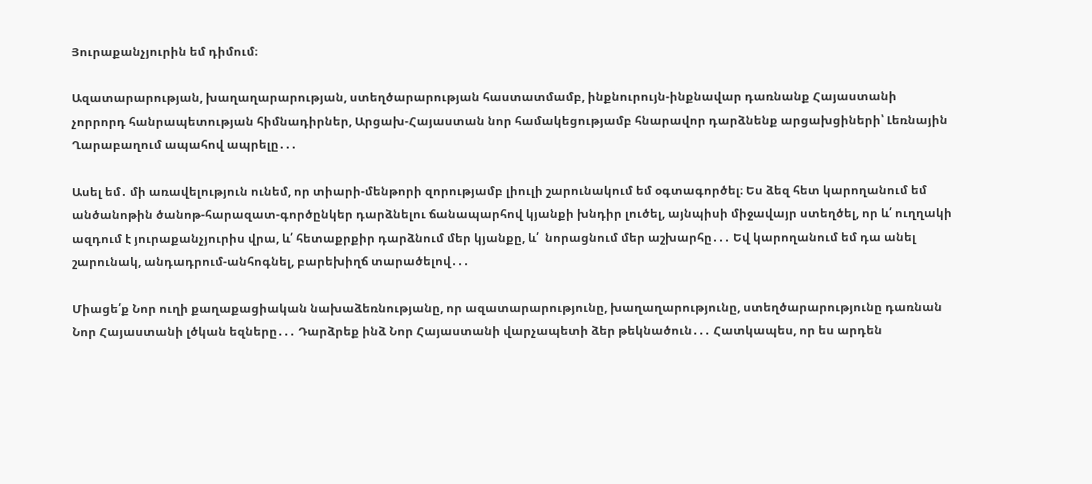Յուրաքանչյուրին եմ դիմում։

Ազատարարության, խաղաղարարության, ստեղծարարության հաստատմամբ, ինքնուրույն-ինքնավար դառնանք Հայաստանի չորրորդ հանրապետության հիմնադիրներ, Արցախ-Հայաստան նոր համակեցությամբ հնարավոր դարձնենք արցախցիների՝ Լեռնային Ղարաբաղում ապահով ապրելը․․․

Ասել եմ․ մի առավելություն ունեմ, որ տիարի-մենթորի զորությամբ լիուլի շարունակում եմ օգտագործել։ Ես ձեզ հետ կարողանում եմ անծանոթին ծանոթ-հարազատ-գործընկեր դարձնելու ճանապարհով կյանքի խնդիր լուծել, այնպիսի միջավայր ստեղծել, որ և՛ ուղղակի ազդում է յուրաքանչյուրիս վրա, և՛ հետաքրքիր դարձնում մեր կյանքը, և՛  նորացնում մեր աշխարհը․․․ Եվ կարողանում եմ դա անել շարունակ, անդադրում-անհոգնել, բարեխիղճ տարածելով․․․

Միացե՛ք Նոր ուղի քաղաքացիական նախաձեռնությանը, որ ազատարարությունը, խաղաղարությունը, ստեղծարարությունը դառնան Նոր Հայաստանի լծկան եզները․․․ Դարձրեք ինձ Նոր Հայաստանի վարչապետի ձեր թեկնածուն․․․ Հատկապես, որ ես արդեն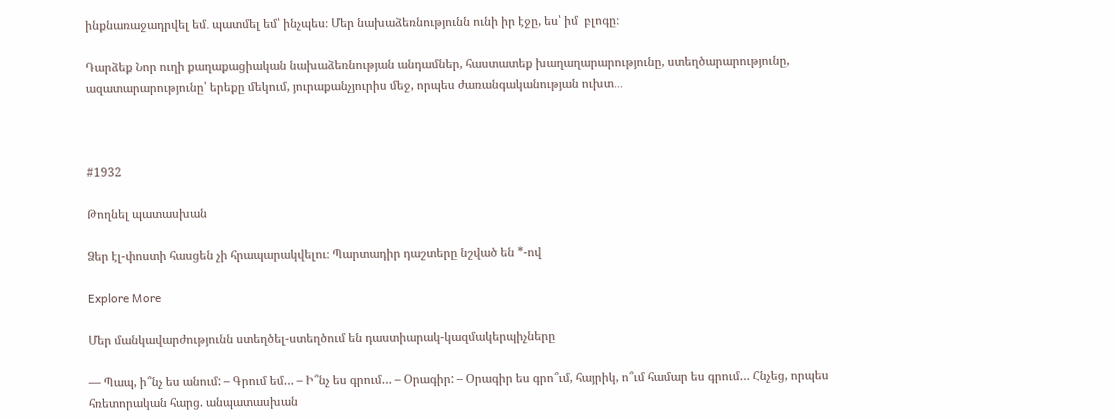ինքնառաջադրվել եմ․ պատմել եմ՝ ինչպես։ Մեր նախաձեռնությունն ունի իր էջը, ես՝ իմ  բլոգը։

Դարձեք Նոր ուղի քաղաքացիական նախաձեռնության անդամներ, հաստատեք խաղաղարարությունը, ստեղծարարությունը, ազատարարությունը՝ երեքը մեկում, յուրաքանչյուրիս մեջ, որպես ժառանգականության ուխտ․․․



#1932

Թողնել պատասխան

Ձեր էլ-փոստի հասցեն չի հրապարակվելու։ Պարտադիր դաշտերը նշված են *-ով

Explore More

Մեր մանկավարժությունն ստեղծել-ստեղծում են դաստիարակ-կազմակերպիչները

— Պապ, ի՞նչ ես անում: – Գրում եմ… – Ի՞նչ ես գրում… – Օրագիր: – Օրագիր ես գրո՞ւմ, հայրիկ, ո՞ւմ համար ես գրում… Հնչեց, որպես հռետորական հարց. անպատասխան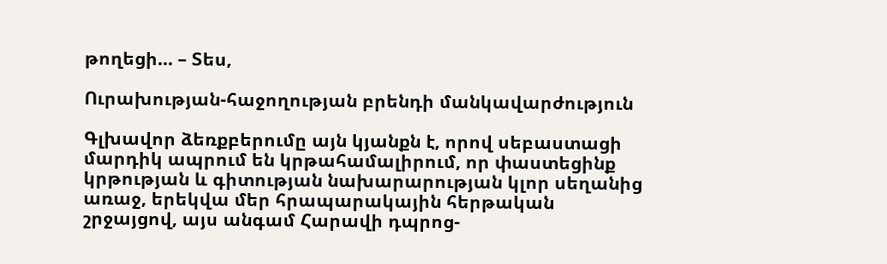թողեցի… – Տես,

Ուրախության-հաջողության բրենդի մանկավարժություն

Գլխավոր ձեռքբերումը այն կյանքն է, որով սեբաստացի մարդիկ ապրում են կրթահամալիրում, որ փաստեցինք կրթության և գիտության նախարարության կլոր սեղանից առաջ, երեկվա մեր հրապարակային հերթական շրջայցով, այս անգամ Հարավի դպրոց-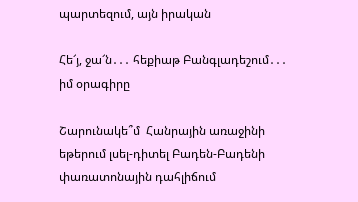պարտեզում, այն իրական

Հե՜յ, ջա՜ն․․․ հեքիաթ Բանգլադեշում․․․ իմ օրագիրը

Շարունակե՞մ  Հանրային առաջինի եթերում լսել-դիտել Բադեն-Բադենի փառատոնային դահլիճում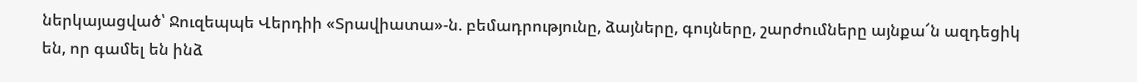ներկայացված՝ Ջուզեպպե Վերդիի «Տրավիատա»-ն. բեմադրությունը, ձայները, գույները, շարժումները այնքա՜ն ազդեցիկ են, որ գամել են ինձ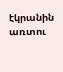էկրանին առտու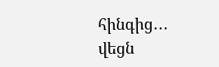հինգից․․․ վեցն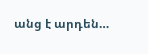անց է արդեն…